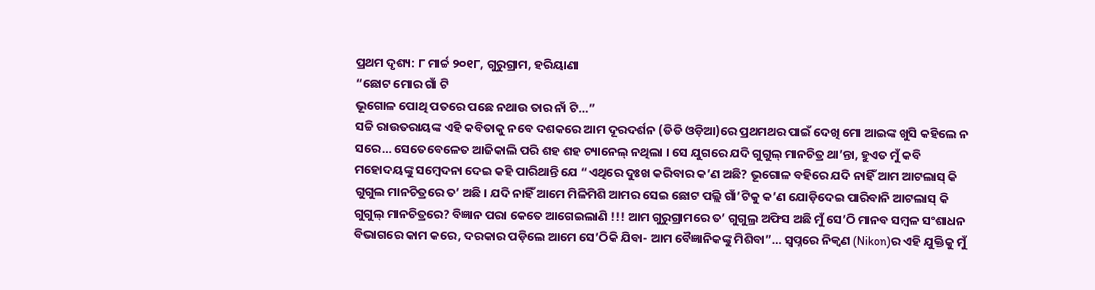ପ୍ରଥମ ଦୃଶ୍ୟ: ୮ ମାର୍ଚ୍ଚ ୨୦୧୮, ଗୁରୁଗ୍ରାମ, ହରିୟାଣା
“ଛୋଟ ମୋର ଗାଁ ଟି
ଭୂଗୋଳ ପୋଥି ପତରେ ପଛେ ନଥାଉ ତାର ନାଁ ଟି…”
ସଚ୍ଚି ରାଉତରାୟଙ୍କ ଏହି କବିତାକୁ ନବେ ଦଶକରେ ଆମ ଦୂରଦର୍ଶନ (ଡିଡି ଓଡ଼ିଆ)ରେ ପ୍ରଥମଥର ପାଇଁ ଦେଖି ମୋ ଆଇଙ୍କ ଖୁସି କହିଲେ ନ ସରେ… ସେତେବେଳେତ ଆଜିକାଲି ପରି ଶହ ଶହ ଚ୍ୟାନେଲ୍ ନଥିଲା । ସେ ଯୁଗରେ ଯଦି ଗୁଗୁଲ୍ ମାନଚିତ୍ର ଥା’ନ୍ତା, ହୁଏତ ମୁଁ କବି ମହୋଦୟଙ୍କୁ ସମ୍ବେଦନା ଦେଇ କହି ପାରିଥାନ୍ତି ଯେ “ଏଥିରେ ଦୁଃଖ କରିବାର କ’ଣ ଅଛି? ଭୂଗୋଳ ବହିରେ ଯଦି ନାହିଁ ଆମ ଆଟଲାସ୍ କି ଗୁଗୁଲ ମାନଚିତ୍ରରେ ତ’ ଅଛି । ଯଦି ନାହିଁ ଆମେ ମିଳିମିଶି ଆମର ସେଇ ଛୋଟ ପଲ୍ଲି ଗାଁ’ଟିକୁ କ’ଣ ଯୋଡ଼ିଦେଇ ପାରିବାନି ଆଟଲାସ୍ କି ଗୁଗୁଲ୍ ମାନଚିତ୍ରରେ? ବିଜ୍ଞାନ ପରା କେତେ ଆଗେଇଲାଣି !!! ଆମ ଗୁରୁଗ୍ରାମରେ ତ’ ଗୁଗୁଲ୍ର ଅଫିସ ଅଛି ମୁଁ ସେ’ଠି ମାନବ ସମ୍ବଳ ସଂଶାଧନ ବିଭାଗରେ କାମ କରେ, ଦରକାର ପଡ଼ିଲେ ଆମେ ସେ’ଠିକି ଯିବା- ଆମ ବୈଜ୍ଞାନିକଙ୍କୁ ମିଶିବା”… ସ୍ୱପ୍ନରେ ନିକ୍ୱଣ (Nikon)ର ଏହି ଯୁକ୍ତିକୁ ମୁଁ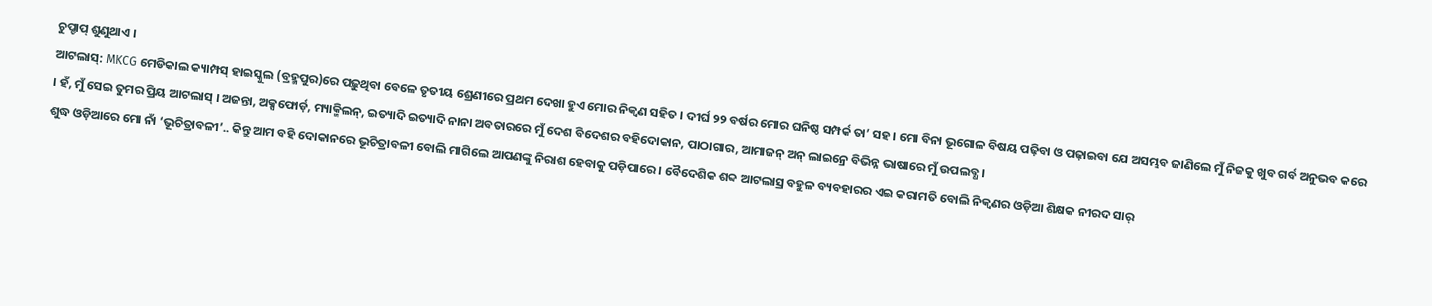ଚୁପ୍ଚାପ୍ ଶୁଣୁଥାଏ ।
ଆଟଲାସ୍: MKCG ମେଡିକାଲ କ୍ୟାମ୍ପସ୍ ହାଇସ୍କୁଲ (ବ୍ରହ୍ମପୁର)ରେ ପଢ଼ୁଥିବା ବେଳେ ତୃତୀୟ ଶ୍ରେଣୀରେ ପ୍ରଥମ ଦେଖା ହୁଏ ମୋର ନିକ୍ୱଣ ସହିତ । ଦୀର୍ଘ ୨୨ ବର୍ଷର ମୋର ଘନିଷ୍ଠ ସମ୍ପର୍କ ତା’ ସହ । ମୋ ବିନା ଭୂଗୋଳ ବିଷୟ ପଢ଼ିବା ଓ ପଢ଼ାଇବା ଯେ ଅସମ୍ଭବ ଜାଣିଲେ ମୁଁ ନିଜକୁ ଖୁବ ଗର୍ବ ଅନୁଭବ କରେ । ହଁ, ମୁଁ ସେଇ ତୁମର ପ୍ରିୟ ଆଟଲାସ୍ । ଅଜନ୍ତା, ଅକ୍ସଫୋର୍ଡ଼, ମ୍ୟାକ୍ମିଲନ୍, ଇତ୍ୟାଦି ଇତ୍ୟାଦି ନାନା ଅବତାରରେ ମୁଁ ଦେଶ ବିଦେଶର ବହିଦୋକାନ, ପାଠାଗାର, ଆମାଜନ୍ ଅନ୍ ଲାଇନ୍ରେ ବିଭିନ୍ନ ଭାଷାରେ ମୁଁ ଉପଲବ୍ଧ ।
ଶୁଦ୍ଧ ଓଡ଼ିଆରେ ମୋ ନାଁ ‘ଭୂଚିତ୍ରାବଳୀ’.. କିନ୍ତୁ ଆମ ବହି ଦୋକାନରେ ଭୂଚିତ୍ରାବଳୀ ବୋଲି ମାଗିଲେ ଆପଣଙ୍କୁ ନିରାଶ ହେବାକୁ ପଡ଼ିପାରେ । ବୈଦେଶିକ ଶବ୍ଦ ଆଟଲାସ୍ର ବହୁଳ ବ୍ୟବହାରର ଏଇ କରାମତି ବୋଲି ନିକ୍ୱଣର ଓଡ଼ିଆ ଶିକ୍ଷକ ନୀରଦ ସାର୍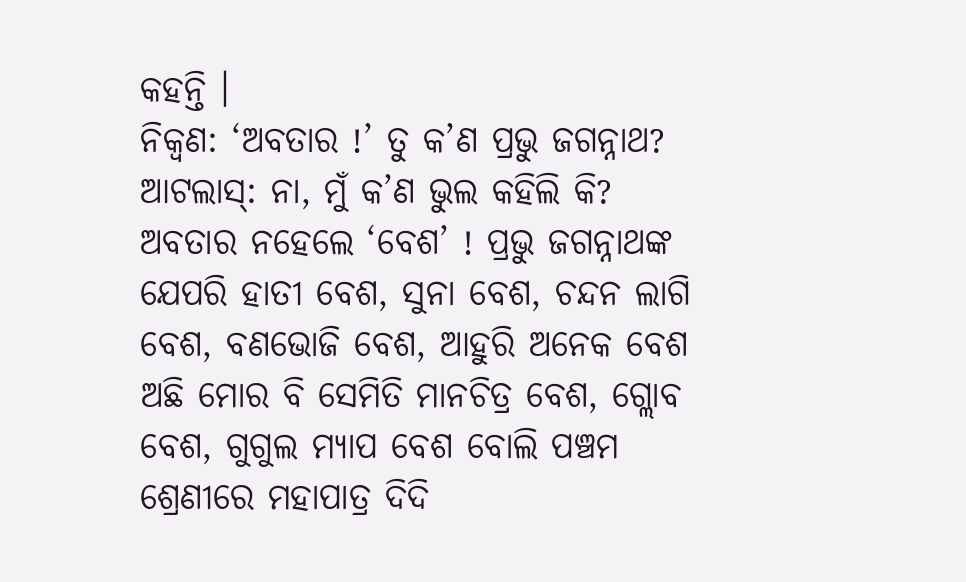କହନ୍ତି ।
ନିକ୍ୱଣ: ‘ଅବତାର !’ ତୁ କ’ଣ ପ୍ରଭୁ ଜଗନ୍ନାଥ?
ଆଟଲାସ୍: ନା, ମୁଁ କ’ଣ ଭୁଲ କହିଲି କି? ଅବତାର ନହେଲେ ‘ବେଶ’ ! ପ୍ରଭୁ ଜଗନ୍ନାଥଙ୍କ ଯେପରି ହାତୀ ବେଶ, ସୁନା ବେଶ, ଚନ୍ଦନ ଲାଗି ବେଶ, ବଣଭୋଜି ବେଶ, ଆହୁରି ଅନେକ ବେଶ ଅଛି ମୋର ବି ସେମିତି ମାନଚିତ୍ର ବେଶ, ଗ୍ଲୋବ ବେଶ, ଗୁଗୁଲ ମ୍ୟାପ ବେଶ ବୋଲି ପଞ୍ଚମ ଶ୍ରେଣୀରେ ମହାପାତ୍ର ଦିଦି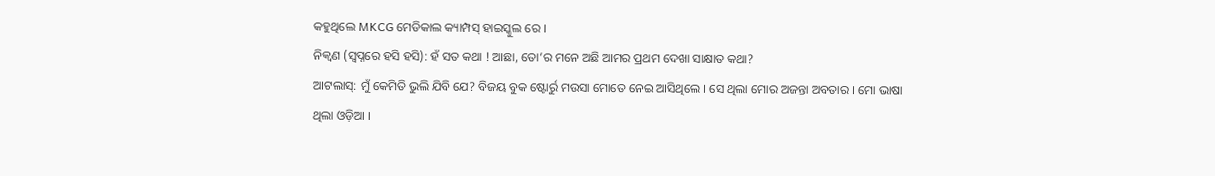କହୁଥିଲେ MKCG ମେଡିକାଲ କ୍ୟାମ୍ପସ୍ ହାଇସ୍କୁଲ ରେ ।
ନିକ୍ୱଣ (ସ୍ୱପ୍ନରେ ହସି ହସି): ହଁ ସତ କଥା ! ଆଛା, ତୋ’ର ମନେ ଅଛି ଆମର ପ୍ରଥମ ଦେଖା ସାକ୍ଷାତ କଥା?
ଆଟଲାସ୍: ମୁଁ କେମିତି ଭୁଲି ଯିବି ଯେ? ବିଜୟ ବୁକ ଷ୍ଟୋର୍ରୁ ମଉସା ମୋତେ ନେଇ ଆସିଥିଲେ । ସେ ଥିଲା ମୋର ଅଜନ୍ତା ଅବତାର । ମୋ ଭାଷା ଥିଲା ଓଡ଼ିଆ ।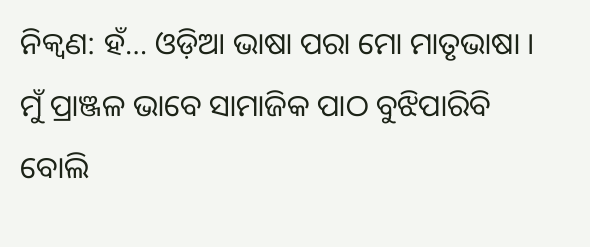ନିକ୍ୱଣ: ହଁ… ଓଡ଼ିଆ ଭାଷା ପରା ମୋ ମାତୃଭାଷା । ମୁଁ ପ୍ରାଞ୍ଜଳ ଭାବେ ସାମାଜିକ ପାଠ ବୁଝିପାରିବି ବୋଲି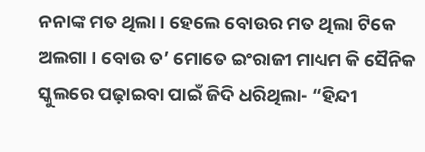ନନାଙ୍କ ମତ ଥିଲା । ହେଲେ ବୋଉର ମତ ଥିଲା ଟିକେ ଅଲଗା । ବୋଉ ତ’ ମୋତେ ଇଂରାଜୀ ମାଧ୍ୟମ କି ସୈନିକ ସ୍କୁଲରେ ପଢ଼ାଇବା ପାଇଁ ଜିଦି ଧରିଥିଲା- “ହିନ୍ଦୀ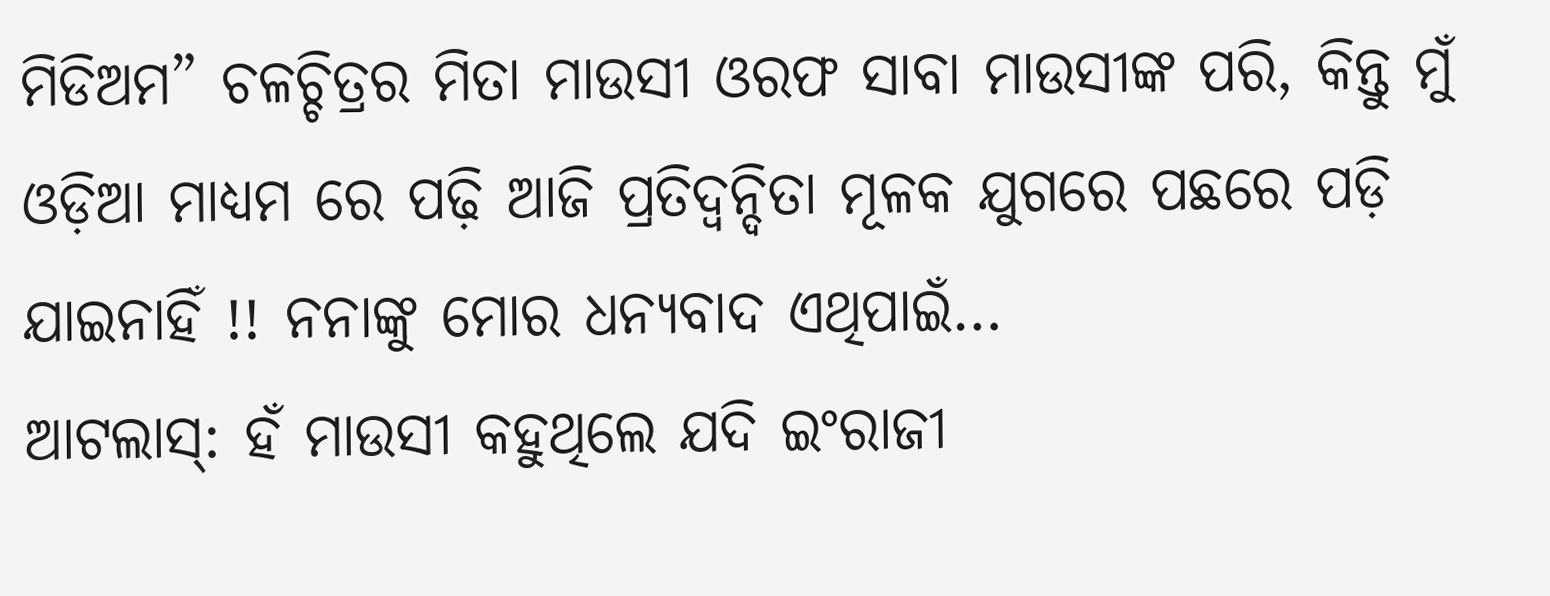ମିଡିଅମ” ଚଳଚ୍ଚିତ୍ରର ମିତା ମାଉସୀ ଓରଫ ସାବା ମାଉସୀଙ୍କ ପରି, କିନ୍ତୁ ମୁଁ ଓଡ଼ିଆ ମାଧ୍ୟମ ରେ ପଢ଼ି ଆଜି ପ୍ରତିଦ୍ୱନ୍ଦିତା ମୂଳକ ଯୁଗରେ ପଛରେ ପଡ଼ି ଯାଇନାହିଁ !! ନନାଙ୍କୁ ମୋର ଧନ୍ୟବାଦ ଏଥିପାଇଁ…
ଆଟଲାସ୍: ହଁ ମାଉସୀ କହୁଥିଲେ ଯଦି ଇଂରାଜୀ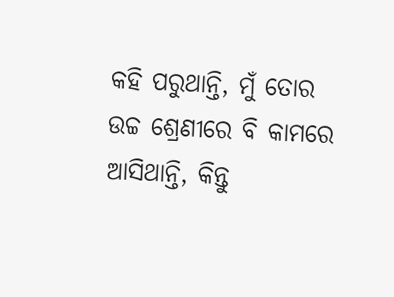କହି ପରୁଥାନ୍ତି, ମୁଁ ତୋର ଉଚ୍ଚ ଶ୍ରେଣୀରେ ବି କାମରେ ଆସିଥାନ୍ତି, କିନ୍ତୁ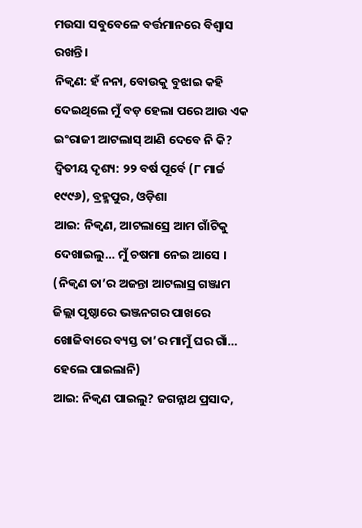ମଉସା ସବୁବେଳେ ବର୍ତ୍ତମାନରେ ବିଶ୍ୱାସ ରଖନ୍ତି ।
ନିକ୍ୱଣ: ହଁ ନନା, ବୋଉକୁ ବୁଝାଇ କହି ଦେଇଥିଲେ ମୁଁ ବଡ଼ ହେଲା ପରେ ଆଉ ଏକ ଇଂରାଜୀ ଆଟଲାସ୍ ଆଣି ଦେବେ ନି କି?
ଦ୍ଵିତୀୟ ଦୃଶ୍ୟ: ୨୨ ବର୍ଷ ପୂର୍ବେ (୮ ମାର୍ଚ୍ଚ ୧୯୯୬), ବ୍ରହ୍ମପୁର, ଓଡ଼ିଶା
ଆଇ: ନିକ୍ୱଣ, ଆଟଲାସ୍ରେ ଆମ ଗାଁଟିକୁ ଦେଖାଇଲୁ… ମୁଁ ଚଷମା ନେଇ ଆସେ ।
(ନିକ୍ଵଣ ତା’ର ଅଜନ୍ତା ଆଟଲାସ୍ର ଗଞ୍ଜାମ ଜିଲ୍ଲା ପୃଷ୍ଠାରେ ଭଞ୍ଜନଗର ପାଖରେ ଖୋଜିବାରେ ବ୍ୟସ୍ତ ତା’ର ମାମୁଁ ଘର ଗାଁ… ହେଲେ ପାଇଲାନି)
ଆଇ: ନିକ୍ୱଣ ପାଇଲୁ? ଜଗନ୍ନାଥ ପ୍ରସାଦ,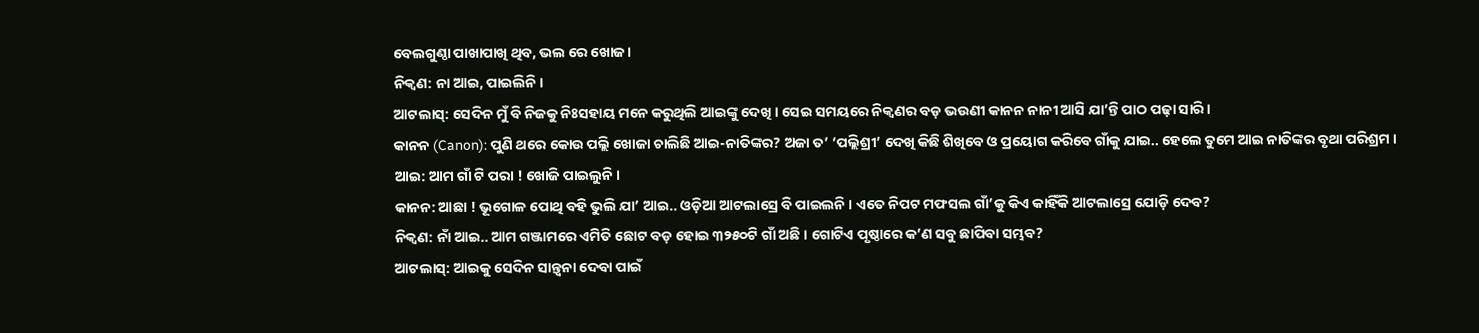ବେଲଗୁଣ୍ଠା ପାଖାପାଖି ଥିବ, ଭଲ ରେ ଖୋଜ ।
ନିକ୍ୱଣ: ନା ଆଇ, ପାଇଲିନି ।
ଆଟଲାସ୍: ସେଦିନ ମୁଁ ବି ନିଜକୁ ନିଃସହାୟ ମନେ କରୁଥିଲି ଆଇଙ୍କୁ ଦେଖି । ସେଇ ସମୟରେ ନିକ୍ୱଣର ବଡ଼ ଭଉଣୀ କାନନ ନାନୀ ଆସି ଯା’ନ୍ତି ପାଠ ପଢ଼ା ସାରି ।
କାନନ (Canon): ପୁଣି ଥରେ କୋଉ ପଲ୍ଲି ଖୋଜା ଚାଲିଛି ଆଇ-ନାତିଙ୍କର? ଅଜା ତ’ ‘ପଲ୍ଲିଶ୍ରୀ’ ଦେଖି କିଛି ଶିଖିବେ ଓ ପ୍ରୟୋଗ କରିବେ ଗାଁକୁ ଯାଇ.. ହେଲେ ତୁମେ ଆଇ ନାତିଙ୍କର ବୃଥା ପରିଶ୍ରମ ।
ଆଇ: ଆମ ଗାଁ ଟି ପରା ! ଖୋଜି ପାଇଲୁନି ।
କାନନ: ଆଛା ! ଭୂଗୋଳ ପୋଥି ବହି ଭୁଲି ଯା’ ଆଇ.. ଓଡ଼ିଆ ଆଟଲାସ୍ରେ ବି ପାଇଲନି । ଏତେ ନିପଟ ମଫସଲ ଗାଁ’କୁ କିଏ କାହିଁକି ଆଟଲାସ୍ରେ ଯୋଡ଼ି ଦେବ?
ନିକ୍ୱଣ: ନାଁ ଆଇ.. ଆମ ଗଞ୍ଜାମରେ ଏମିତି ଛୋଟ ବଡ଼ ହୋଇ ୩୨୫୦ଟି ଗାଁ ଅଛି । ଗୋଟିଏ ପୃଷ୍ଠାରେ କ’ଣ ସବୁ ଛାପିବା ସମ୍ଭବ?
ଆଟଲାସ୍: ଆଇକୁ ସେଦିନ ସାନ୍ତ୍ୱନା ଦେବା ପାଇଁ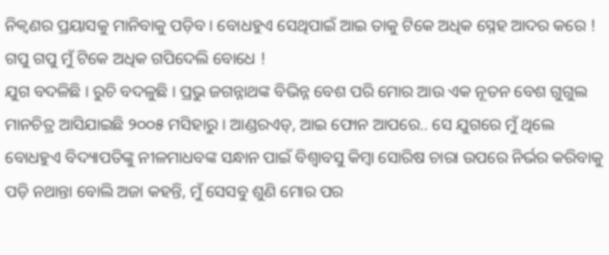ନିକ୍ୱଣର ପ୍ରୟାସକୁ ମାନିବାକୁ ପଡ଼ିବ । ବୋଧହୁଏ ସେଥିପାଇଁ ଆଇ ତାକୁ ଟିକେ ଅଧିକ ସ୍ନେହ ଆଦର କରେ ! ଗପୁ ଗପୁ ମୁଁ ଟିକେ ଅଧିକ ଗପିଦେଲି ବୋଧେ !
ଯୁଗ ବଦଳିଛି । ରୁଚି ବଦଳୁଛି । ପ୍ରଭୁ ଜଗନ୍ନାଥଙ୍କ ବିଭିନ୍ନ ବେଶ ପରି ମୋର ଆଉ ଏକ ନୂତନ ବେଶ ଗୁଗୁଲ ମାନଚିତ୍ର ଆସିଯାଇଛି ୨୦୦୫ ମସିହାରୁ । ଆଣ୍ଡରଏଡ୍, ଆଇ ଫୋନ ଆପରେ.. ସେ ଯୁଗରେ ମୁଁ ଥିଲେ ବୋଧହୁଏ ବିଦ୍ୟାପତିଙ୍କୁ ନୀଳମାଧବଙ୍କ ସନ୍ଧାନ ପାଇଁ ବିଶ୍ୱାବସୁ କିମ୍ୱା ସୋରିଷ ଚାରା ଉପରେ ନିର୍ଭର କରିବାକୁ ପଡ଼ି ନଥାନ୍ତା ବୋଲି ଅଜା କହନ୍ତି, ମୁଁ ସେସବୁ ଶୁଣି ମୋର ପର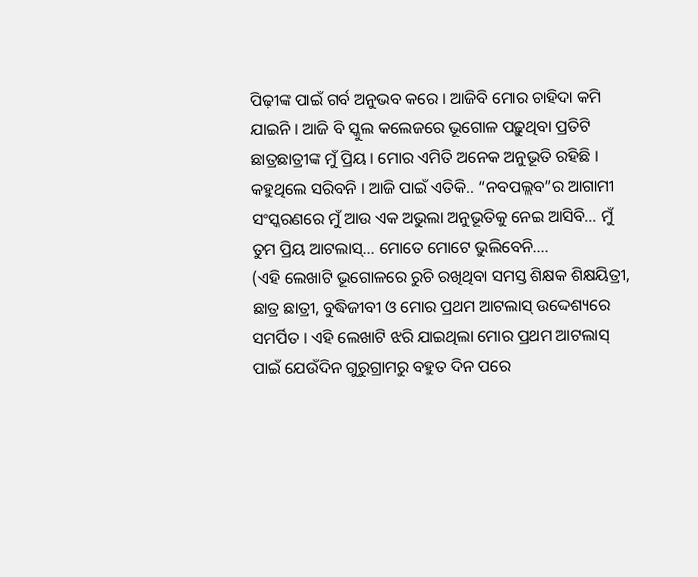ପିଢ଼ୀଙ୍କ ପାଇଁ ଗର୍ବ ଅନୁଭବ କରେ । ଆଜିବି ମୋର ଚାହିଦା କମି ଯାଇନି । ଆଜି ବି ସ୍କୁଲ କଲେଜରେ ଭୂଗୋଳ ପଢ଼ୁଥିବା ପ୍ରତିଟି ଛାତ୍ରଛାତ୍ରୀଙ୍କ ମୁଁ ପ୍ରିୟ । ମୋର ଏମିତି ଅନେକ ଅନୁଭୂତି ରହିଛି । କହୁଥିଲେ ସରିବନି । ଆଜି ପାଇଁ ଏତିକି.. “ନବପଲ୍ଲବ”ର ଆଗାମୀ ସଂସ୍କରଣରେ ମୁଁ ଆଉ ଏକ ଅଭୁଲା ଅନୁଭୂତିକୁ ନେଇ ଆସିବି… ମୁଁ ତୁମ ପ୍ରିୟ ଆଟଲାସ୍… ମୋତେ ମୋଟେ ଭୁଲିବେନି….
(ଏହି ଲେଖାଟି ଭୂଗୋଳରେ ରୁଚି ରଖିଥିବା ସମସ୍ତ ଶିକ୍ଷକ ଶିକ୍ଷୟିତ୍ରୀ, ଛାତ୍ର ଛାତ୍ରୀ, ବୁଦ୍ଧିଜୀବୀ ଓ ମୋର ପ୍ରଥମ ଆଟଲାସ୍ ଉଦ୍ଦେଶ୍ୟରେ ସମର୍ପିତ । ଏହି ଲେଖାଟି ଝରି ଯାଇଥିଲା ମୋର ପ୍ରଥମ ଆଟଲାସ୍ ପାଇଁ ଯେଉଁଦିନ ଗୁରୁଗ୍ରାମରୁ ବହୁତ ଦିନ ପରେ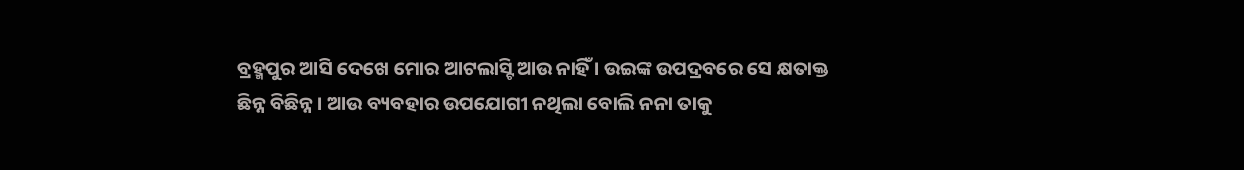ବ୍ରହ୍ମପୁର ଆସି ଦେଖେ ମୋର ଆଟଲାସ୍ଟି ଆଉ ନାହିଁ । ଉଇଙ୍କ ଉପଦ୍ରବରେ ସେ କ୍ଷତାକ୍ତ ଛିନ୍ନ ବିଛିନ୍ନ । ଆଉ ବ୍ୟବହାର ଉପଯୋଗୀ ନଥିଲା ବୋଲି ନନା ତାକୁ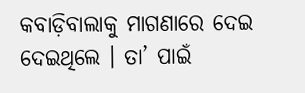କବାଡ଼ିବାଲାକୁ ମାଗଣାରେ ଦେଇ ଦେଇଥିଲେ । ତା’ ପାଇଁ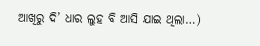ଆଖିରୁ ଦି’ ଧାର ଲୁହ ବି ଆସି ଯାଇ ଥିଲା…)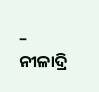– ନୀଳାଦ୍ରି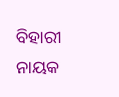ବିହାରୀ ନାୟକ